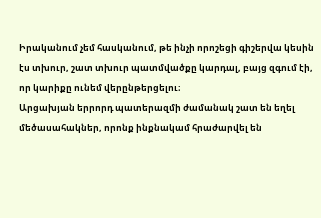Իրականում չեմ հասկանում, թե ինչի որոշեցի գիշերվա կեսին էս տխուր, շատ տխուր պատմվածքը կարդալ, բայց զգում էի, որ կարիքը ունեմ վերընթերցելու։
Արցախյան երրորդ պատերազմի ժամանակ շատ են եղել մեծասահակներ, որոնք ինքնակամ հրաժարվել են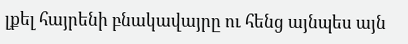լքել հայրենի բնակավայրը ու հենց այնպես այն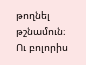թողնել թշնամուն։ Ու բոլորիս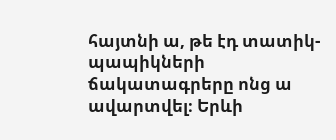հայտնի ա, թե էդ տատիկ-պապիկների ճակատագրերը ոնց ա ավարտվել։ Երևի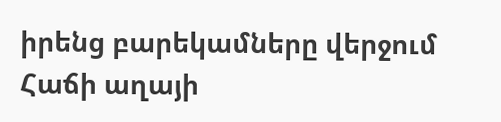իրենց բարեկամները վերջում Հաճի աղայի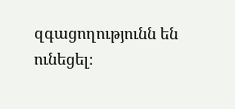զգացողությունն են ունեցել։